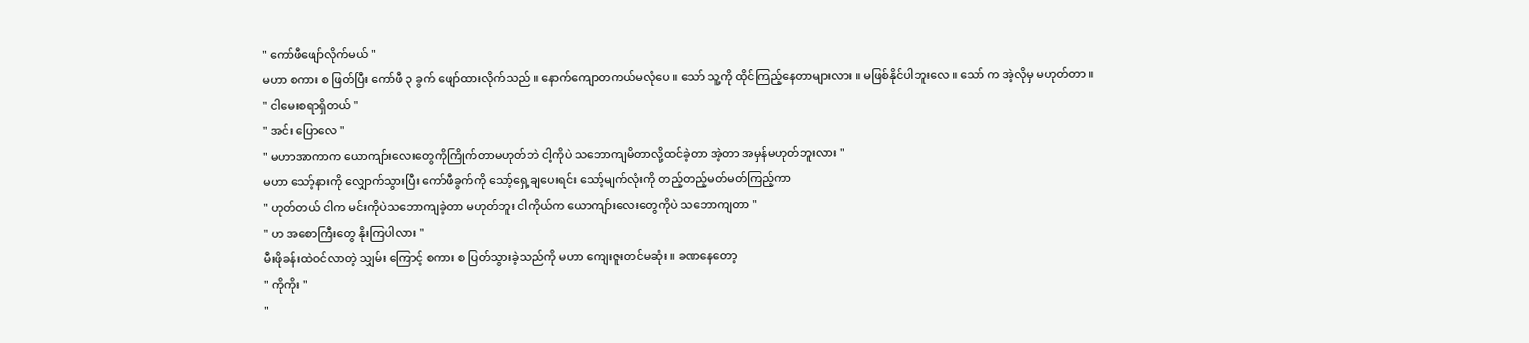" ကော်ဖီဖျော်လိုက်မယ် "
မဟာ စကား စ ဖြတ်ပြီး ကော်ဖီ ၃ ခွက် ဖျော်ထားလိုက်သည် ။ နောက်ကျောတကယ်မလုံပေ ။ သော် သူ့ကို ထိုင်ကြည့်နေတာများလား ။ မဖြစ်နိုင်ပါဘူးလေ ။ သော် က အဲ့လိုမှ မဟုတ်တာ ။
" ငါမေးစရာရှိတယ် "
" အင်း ပြောလေ "
" မဟာအာကာက ယောကျာ်းလေးတွေကိုကြိုက်တာမဟုတ်ဘဲ ငါ့ကိုပဲ သဘောကျမိတာလို့ထင်ခဲ့တာ အဲ့တာ အမှန်မဟုတ်ဘူးလား "
မဟာ သော့်နားကို လျှောက်သွားပြီး ကော်ဖီခွက်ကို သော့်ရှေ့ချပေးရင်း သော့်မျက်လုံးကို တည့်တည့်မတ်မတ်ကြည့်ကာ
" ဟုတ်တယ် ငါက မင်းကိုပဲသဘောကျခဲ့တာ မဟုတ်ဘူး ငါကိုယ်က ယောကျာ်းလေးတွေကိုပဲ သဘောကျတာ "
" ဟ အစောကြီးတွေ နိုးကြပါလား "
မီးဖိုခန်းထဲဝင်လာတဲ့ သျှမ်း ကြောင့် စကား စ ပြတ်သွားခဲ့သည်ကို မဟာ ကျေးဇူးတင်မဆုံး ။ ခဏနေတော့
" ကိုကိုး "
"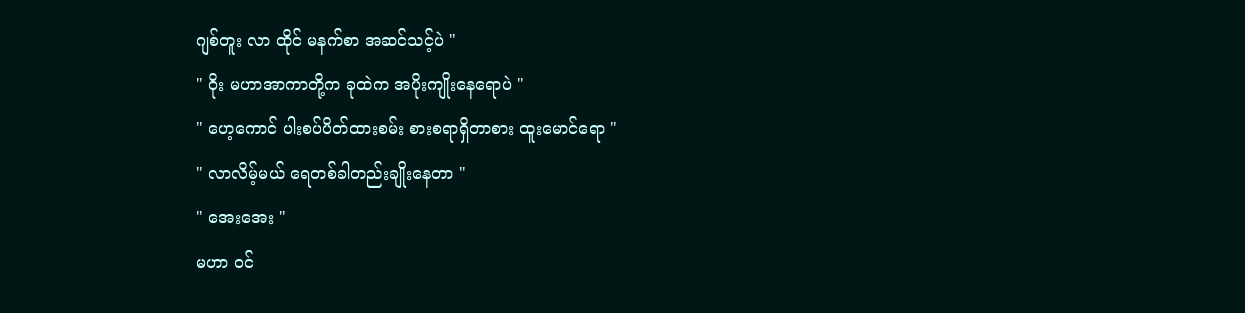ဂျစ်တူး လာ ထိုင် မနက်စာ အဆင်သင့်ပဲ "
" ဝိုး မဟာအာကာတို့က ခုထဲက အပိုးကျိုးနေရောပဲ "
" ဟေ့ကောင် ပါးစပ်ပိတ်ထားစမ်း စားစရာရှိတာစား ထူးမောင်ရော "
" လာလိမ့်မယ် ရေတစ်ခါတည်းချိုးနေတာ "
" အေးအေး "
မဟာ ဝင်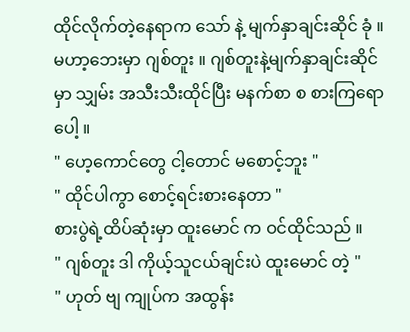ထိုင်လိုက်တဲ့နေရာက သော် နဲ့ မျက်နှာချင်းဆိုင် ခုံ ။ မဟာ့ဘေးမှာ ဂျစ်တူး ။ ဂျစ်တူးနဲ့မျက်နှာချင်းဆိုင်မှာ သျှမ်း အသီးသီးထိုင်ပြီး မနက်စာ စ စားကြရောပေါ့ ။
" ဟေ့ကောင်တွေ ငါ့တောင် မစောင့်ဘူး "
" ထိုင်ပါကွာ စောင့်ရင်းစားနေတာ "
စားပွဲရဲ့ထိပ်ဆုံးမှာ ထူးမောင် က ဝင်ထိုင်သည် ။
" ဂျစ်တူး ဒါ ကိုယ့်သူငယ်ချင်းပဲ ထူးမောင် တဲ့ "
" ဟုတ် ဗျ ကျုပ်က အထွန်း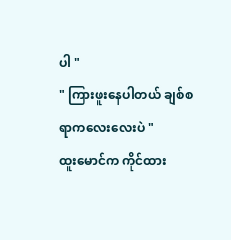ပါ "
" ကြားဖူးနေပါတယ် ချစ်စရာကလေးလေးပဲ "
ထူးမောင်က ကိုင်ထား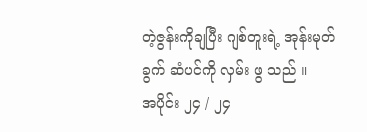တဲ့ဇွန်းကိုချပြီး ဂျစ်တူးရဲ့ အုန်းမုတ်ခွက် ဆံပင်ကို လှမ်း ဖွ သည် ။
အပိုင်း ၂၄ / ၂၄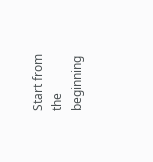Start from the beginning